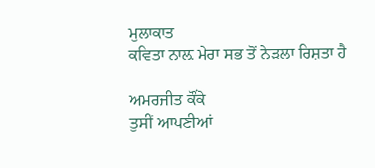ਮੁਲਾਕਾਤ
ਕਵਿਤਾ ਨਾਲ਼ ਮੇਰਾ ਸਭ ਤੋਂ ਨੇੜਲਾ ਰਿਸ਼ਤਾ ਹੈ

ਅਮਰਜੀਤ ਕੌਂਕੇ
ਤੁਸੀਂ ਆਪਣੀਆਂ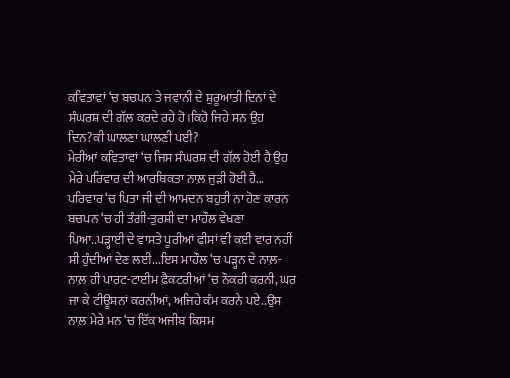ਕਵਿਤਾਵਾਂ ‘ਚ ਬਚਪਨ ਤੇ ਜਵਾਨੀ ਦੇ ਸ਼ੁਰੂਆਤੀ ਦਿਨਾਂ ਦੇ ਸੰਘਰਸ਼ ਦੀ ਗੱਲ ਕਰਦੇ ਰਹੇ ਹੋ।ਕਿਹੋ ਜਿਹੇ ਸਨ ਉਹ ਦਿਨ?ਕੀ ਘਾਲਣਾ ਘਾਲਣੀ ਪਈ?
ਮੇਰੀਆਂ ਕਵਿਤਾਵਾਂ ‘ਚ ਜਿਸ ਸੰਘਰਸ਼ ਦੀ ਗੱਲ ਹੋਈ ਹੈ ਉਹ ਮੇਰੇ ਪਰਿਵਾਰ ਦੀ ਆਰਥਿਕਤਾ ਨਾਲ਼ ਜੁੜੀ ਹੋਈ ਹੈ... ਪਰਿਵਾਰ ‘ਚ ਪਿਤਾ ਜੀ ਦੀ ਆਮਦਨ ਬਹੁਤੀ ਨਾ ਹੋਣ ਕਾਰਨ ਬਚਪਨ ‘ਚ ਹੀ ਤੰਗੀ-ਤੁਰਸ਼ੀ ਦਾ ਮਾਹੌਲ ਵੇਖਣਾ ਪਿਆ..ਪੜ੍ਹਾਈ ਦੇ ਵਾਸਤੇ ਪੂਰੀਆਂ ਫੀਸਾਂ ਵੀ ਕਈ ਵਾਰ ਨਹੀਂ ਸੀ ਹੁੰਦੀਆਂ ਦੇਣ ਲਈ...ਇਸ ਮਾਹੌਲ ‘ਚ ਪੜ੍ਹਨ ਦੇ ਨਾਲ਼- ਨਾਲ਼ ਹੀ ਪਾਰਟ-ਟਾਈਮ ਫ਼ੈਕਟਰੀਆਂ ‘ਚ ਨੌਕਰੀ ਕਰਨੀ, ਘਰ ਜਾ ਕੇ ਟੀਊਸ਼ਨਾਂ ਕਰਨੀਆਂ, ਅਜਿਹੇ ਕੰਮ ਕਰਨੇ ਪਏ..ਉਸ ਨਾਲ਼ ਮੇਰੇ ਮਨ ‘ਚ ਇੱਕ ਅਜੀਬ ਕਿਸਮ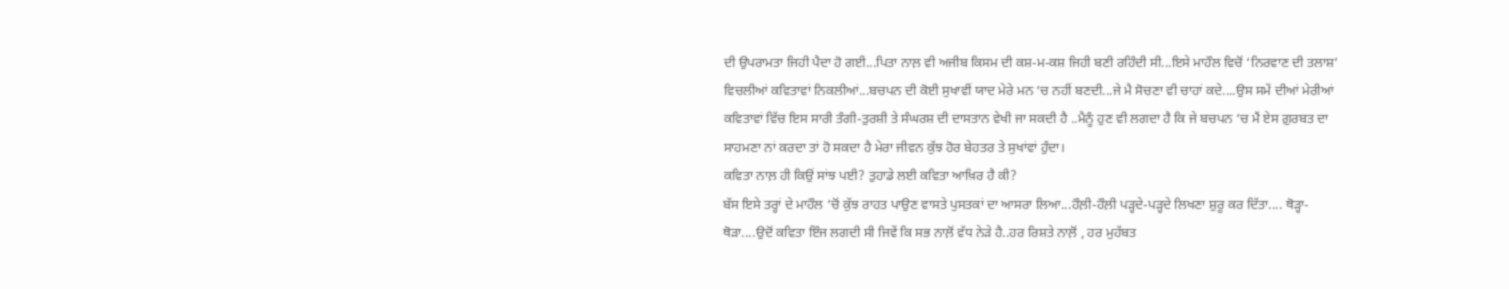ਦੀ ਉਪਰਾਮਤਾ ਜਿਹੀ ਪੈਦਾ ਹੋ ਗਈ...ਪਿਤਾ ਨਾਲ਼ ਵੀ ਅਜੀਬ ਕਿਸਮ ਦੀ ਕਸ਼-ਮ-ਕਸ਼ ਜਿਹੀ ਬਣੀ ਰਹਿੰਦੀ ਸੀ...ਇਸੇ ਮਾਹੌਲ ਵਿਚੋਂ ‘ਨਿਰਵਾਣ ਦੀ ਤਲਾਸ਼’ ਵਿਚਲੀਆਂ ਕਵਿਤਾਵਾਂ ਨਿਕਲੀਆਂ...ਬਚਪਨ ਦੀ ਕੋਈ ਸੁਖਾਵੀਂ ਯਾਦ ਮੇਰੇ ਮਨ ‘ਚ ਨਹੀਂ ਬਣਦੀ...ਜੇ ਮੈ ਸੋਚਣਾ ਵੀ ਚਾਹਾਂ ਕਦੇ....ਉਸ ਸਮੇਂ ਦੀਆਂ ਮੇਰੀਆਂ ਕਵਿਤਾਵਾਂ ਵਿੱਚ ਇਸ ਸਾਰੀ ਤੰਗੀ-ਤੁਰਸ਼ੀ ਤੇ ਸੰਘਰਸ਼ ਦੀ ਦਾਸਤਾਨ ਵੇਖੀ ਜਾ ਸਕਦੀ ਹੈ ..ਮੈਨੂੰ ਹੁਣ ਵੀ ਲਗਦਾ ਹੈ ਕਿ ਜੇ ਬਚਪਨ ‘ਚ ਮੈਂ ਏਸ ਗ਼ੁਰਬਤ ਦਾ ਸਾਹਮਣਾ ਨਾਂ ਕਰਦਾ ਤਾਂ ਹੋ ਸਕਦਾ ਹੈ ਮੇਰਾ ਜੀਵਨ ਕੁੱਝ ਹੋਰ ਬੇਹਤਰ ਤੇ ਸੁਖਾਂਵਾਂ ਹੁੰਦਾ।
ਕਵਿਤਾ ਨਾਲ਼ ਹੀ ਕਿਉਂ ਸਾਂਝ ਪਈ? ਤੁਹਾਡੇ ਲਈ ਕਵਿਤਾ ਆਖ਼ਿਰ ਹੈ ਕੀ?
ਬੱਸ ਇਸੇ ਤਰ੍ਹਾਂ ਦੇ ਮਾਹੌਲ ‘ਚੋਂ ਕੁੱਝ ਰਾਹਤ ਪਾਉਣ ਵਾਸਤੇ ਪੁਸਤਕਾਂ ਦਾ ਆਸਰਾ ਲਿਆ...ਹੌਲ਼ੀ-ਹੌਲ਼ੀ ਪੜ੍ਹਦੇ-ਪੜ੍ਹਦੇ ਲਿਖਣਾ ਸ਼ੁਰੂ ਕਰ ਦਿੱਤਾ.... ਥੋੜ੍ਹਾ-ਥੋੜਾ....ਉਦੋਂ ਕਵਿਤਾ ਇੰਜ ਲਗਦੀ ਸੀ ਜਿਵੇਂ ਕਿ ਸਭ ਨਾਲ਼ੋਂ ਵੱਧ ਨੇੜੇ ਹੈ..ਹਰ ਰਿਸ਼ਤੇ ਨਾਲ਼ੋਂ , ਹਰ ਮੁਹੱਬਤ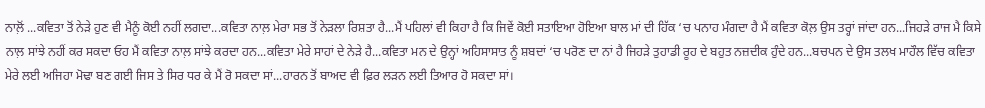ਨਾਲ਼ੋਂ ...ਕਵਿਤਾ ਤੋਂ ਨੇੜੇ ਹੁਣ ਵੀ ਮੈਨੂੰ ਕੋਈ ਨਹੀਂ ਲਗਦਾ...ਕਵਿਤਾ ਨਾਲ਼ ਮੇਰਾ ਸਭ ਤੋਂ ਨੇੜਲਾ ਰਿਸ਼ਤਾ ਹੈ...ਮੈਂ ਪਹਿਲਾਂ ਵੀ ਕਿਹਾ ਹੈ ਕਿ ਜਿਵੇਂ ਕੋਈ ਸਤਾਇਆ ਹੋਇਆ ਬਾਲ ਮਾਂ ਦੀ ਹਿੱਕ ‘ਚ ਪਨਾਹ ਮੰਗਦਾ ਹੈ ਮੈਂ ਕਵਿਤਾ ਕੋਲ਼ ਉਸ ਤਰ੍ਹਾਂ ਜਾਂਦਾ ਹਨ...ਜਿਹੜੇ ਰਾਜ ਮੈ ਕਿਸੇ ਨਾਲ਼ ਸਾਂਝੇ ਨਹੀਂ ਕਰ ਸਕਦਾ ਓਹ ਮੈਂ ਕਵਿਤਾ ਨਾਲ਼ ਸਾਂਝੇ ਕਰਦਾ ਹਨ...ਕਵਿਤਾ ਮੇਰੇ ਸਾਹਾਂ ਦੇ ਨੇੜੇ ਹੈ...ਕਵਿਤਾ ਮਨ ਦੇ ਉਨ੍ਹਾਂ ਅਹਿਸਾਸਾਤ ਨੂੰ ਸ਼ਬਦਾਂ ‘ਚ ਪਰੋਣ ਦਾ ਨਾਂ ਹੈ ਜਿਹੜੇ ਤੁਹਾਡੀ ਰੂਹ ਦੇ ਬਹੁਤ ਨਜ਼ਦੀਕ ਹੁੰਦੇ ਹਨ...ਬਚਪਨ ਦੇ ਉਸ ਤਲਖ ਮਾਹੌਲ ਵਿੱਚ ਕਵਿਤਾ ਮੇਰੇ ਲਈ ਅਜਿਹਾ ਮੋਢਾ ਬਣ ਗਈ ਜਿਸ ਤੇ ਸਿਰ ਧਰ ਕੇ ਮੈਂ ਰੋ ਸਕਦਾ ਸਾਂ...ਹਾਰਨ ਤੋਂ ਬਾਅਦ ਵੀ ਫ਼ਿਰ ਲੜਨ ਲਈ ਤਿਆਰ ਹੋ ਸਕਦਾ ਸਾਂ।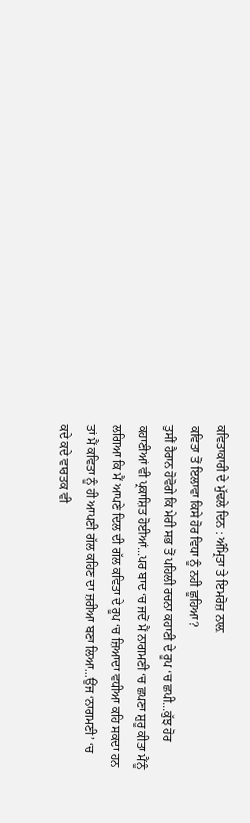ਕਵਿਤਾਕਾਰੀ ਦੇ ਮੁੱਢਲੇ ਦਿਨ : ਅੰਮ੍ਰਿਤਾ ਤੇ ਇਮਰੋਜ਼ ਨਾਲ਼
ਕਵਿਤਾ ਤੋਂ ਇਲਾਵਾ ਕਿਸੇ ਹੋਰ ਵਿਧਾ ਨੂੰ ਨਹੀ ਛੂਹਿਆ?
ਤੁਸੀਂ ਹੈਰਾਨ ਹੋਵੋਗੇ ਕਿ ਮੇਰੀ ਸਭ ਤੋਂ ਪਹਿਲੀ ਰਚਨਾ ਕਹਾਣੀ ਦੇ ਰੂਪ ‘ਚ ਛਪੀ...ਕੁੱਝ ਹੋਰ ਕਹਾਣੀਆਂ ਵੀ ਪ੍ਰਕਾਸ਼ਿਤ ਹੋਈਆਂ...ਪਰ ਬਾਦ ‘ਚ ਜਦੋਂ ਮੈਂ ਨਾਗਮਣੀ ‘ਚ ਛਪਣਾ ਸ਼ੁਰੂ ਕੀਤਾ ਮੈਂਨੂੰ ਲਗਿਆ ਕਿ ਮੈਂ ਆਪਣੇ ਦਿਲ ਦੀ ਗੱਲ ਕਵਿਤਾ ਦੇ ਰੂਪ ‘ਚ ਜ਼ਿਆਦਾ ਵਧੀਆ ਕਹਿ ਸਕਦਾ ਹਨ ਤਾਂ ਮੈਂ ਕਵਿਤਾ ਨੂੰ ਹੀ ਆਪਣੀ ਗੱਲ ਕਹਿਣ ਦਾ ਜ਼ਰੀਆ ਬਣਾ ਲਿਆ...ਉਂਜ ‘ਨਾਗਮਣੀ’ ‘ਚ ਕਦੇ ਕਦੇ ਵਾਰਤਕ ਵੀ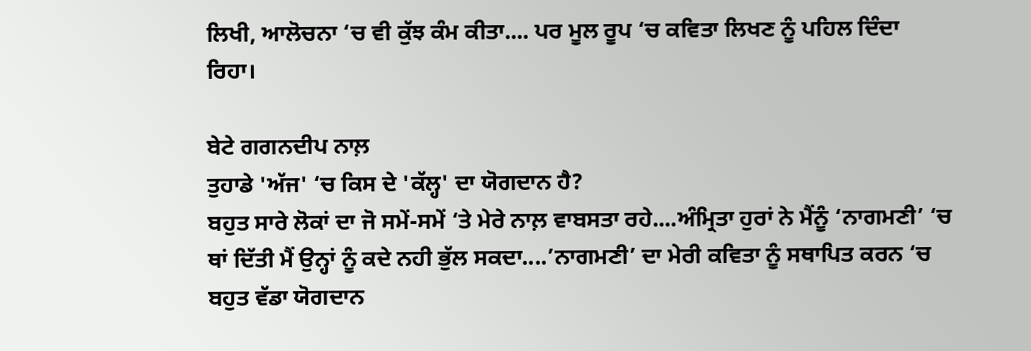ਲਿਖੀ, ਆਲੋਚਨਾ ‘ਚ ਵੀ ਕੁੱਝ ਕੰਮ ਕੀਤਾ.... ਪਰ ਮੂਲ ਰੂਪ ‘ਚ ਕਵਿਤਾ ਲਿਖਣ ਨੂੰ ਪਹਿਲ ਦਿੰਦਾ ਰਿਹਾ।

ਬੇਟੇ ਗਗਨਦੀਪ ਨਾਲ਼
ਤੁਹਾਡੇ 'ਅੱਜ' ‘ਚ ਕਿਸ ਦੇ 'ਕੱਲ੍ਹ' ਦਾ ਯੋਗਦਾਨ ਹੈ?
ਬਹੁਤ ਸਾਰੇ ਲੋਕਾਂ ਦਾ ਜੋ ਸਮੇਂ-ਸਮੇਂ ‘ਤੇ ਮੇਰੇ ਨਾਲ਼ ਵਾਬਸਤਾ ਰਹੇ....ਅੰਮ੍ਰਿਤਾ ਹੁਰਾਂ ਨੇ ਮੈਂਨੂੰ ‘ਨਾਗਮਣੀ’ ‘ਚ ਥਾਂ ਦਿੱਤੀ ਮੈਂ ਉਨ੍ਹਾਂ ਨੂੰ ਕਦੇ ਨਹੀ ਭੁੱਲ ਸਕਦਾ....’ਨਾਗਮਣੀ’ ਦਾ ਮੇਰੀ ਕਵਿਤਾ ਨੂੰ ਸਥਾਪਿਤ ਕਰਨ ‘ਚ ਬਹੁਤ ਵੱਡਾ ਯੋਗਦਾਨ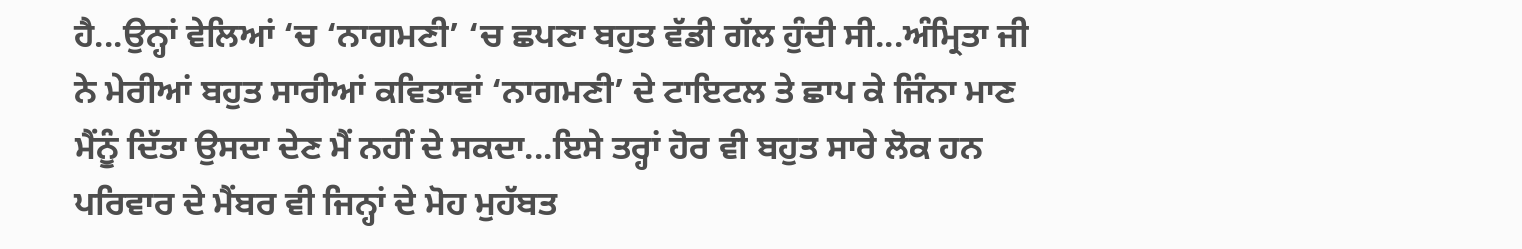ਹੈ...ਉਨ੍ਹਾਂ ਵੇਲਿਆਂ ‘ਚ ‘ਨਾਗਮਣੀ’ ‘ਚ ਛਪਣਾ ਬਹੁਤ ਵੱਡੀ ਗੱਲ ਹੁੰਦੀ ਸੀ...ਅੰਮ੍ਰਿਤਾ ਜੀ ਨੇ ਮੇਰੀਆਂ ਬਹੁਤ ਸਾਰੀਆਂ ਕਵਿਤਾਵਾਂ ‘ਨਾਗਮਣੀ’ ਦੇ ਟਾਇਟਲ ਤੇ ਛਾਪ ਕੇ ਜਿੰਨਾ ਮਾਣ ਮੈਂਨੂੰ ਦਿੱਤਾ ਉਸਦਾ ਦੇਣ ਮੈਂ ਨਹੀਂ ਦੇ ਸਕਦਾ...ਇਸੇ ਤਰ੍ਹਾਂ ਹੋਰ ਵੀ ਬਹੁਤ ਸਾਰੇ ਲੋਕ ਹਨ ਪਰਿਵਾਰ ਦੇ ਮੈਂਬਰ ਵੀ ਜਿਨ੍ਹਾਂ ਦੇ ਮੋਹ ਮੁਹੱਬਤ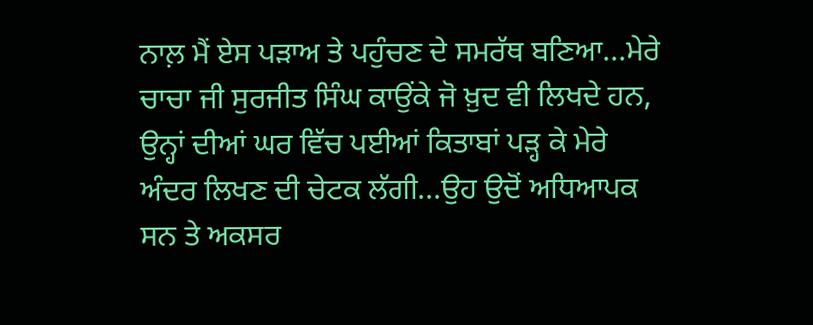ਨਾਲ਼ ਮੈਂ ਏਸ ਪੜਾਅ ਤੇ ਪਹੁੰਚਣ ਦੇ ਸਮਰੱਥ ਬਣਿਆ...ਮੇਰੇ ਚਾਚਾ ਜੀ ਸੁਰਜੀਤ ਸਿੰਘ ਕਾਉਂਕੇ ਜੋ ਖ਼ੁਦ ਵੀ ਲਿਖਦੇ ਹਨ, ਉਨ੍ਹਾਂ ਦੀਆਂ ਘਰ ਵਿੱਚ ਪਈਆਂ ਕਿਤਾਬਾਂ ਪੜ੍ਹ ਕੇ ਮੇਰੇ ਅੰਦਰ ਲਿਖਣ ਦੀ ਚੇਟਕ ਲੱਗੀ...ਉਹ ਉਦੋਂ ਅਧਿਆਪਕ ਸਨ ਤੇ ਅਕਸਰ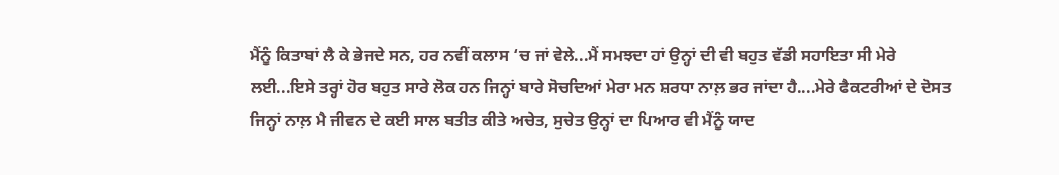ਮੈਂਨੂੰ ਕਿਤਾਬਾਂ ਲੈ ਕੇ ਭੇਜਦੇ ਸਨ, ਹਰ ਨਵੀਂ ਕਲਾਸ ‘ਚ ਜਾਂ ਵੇਲੇ...ਮੈਂ ਸਮਝਦਾ ਹਾਂ ਉਨ੍ਹਾਂ ਦੀ ਵੀ ਬਹੁਤ ਵੱਡੀ ਸਹਾਇਤਾ ਸੀ ਮੇਰੇ ਲਈ...ਇਸੇ ਤਰ੍ਹਾਂ ਹੋਰ ਬਹੁਤ ਸਾਰੇ ਲੋਕ ਹਨ ਜਿਨ੍ਹਾਂ ਬਾਰੇ ਸੋਚਦਿਆਂ ਮੇਰਾ ਮਨ ਸ਼ਰਧਾ ਨਾਲ਼ ਭਰ ਜਾਂਦਾ ਹੈ....ਮੇਰੇ ਫੈਕਟਰੀਆਂ ਦੇ ਦੋਸਤ ਜਿਨ੍ਹਾਂ ਨਾਲ਼ ਮੈ ਜੀਵਨ ਦੇ ਕਈ ਸਾਲ ਬਤੀਤ ਕੀਤੇ ਅਚੇਤ, ਸੁਚੇਤ ਉਨ੍ਹਾਂ ਦਾ ਪਿਆਰ ਵੀ ਮੈਂਨੂੰ ਯਾਦ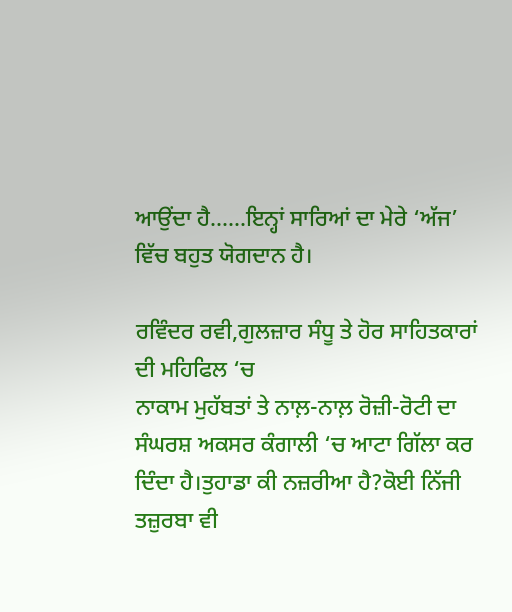ਆਉਂਦਾ ਹੈ......ਇਨ੍ਹਾਂ ਸਾਰਿਆਂ ਦਾ ਮੇਰੇ ‘ਅੱਜ’ ਵਿੱਚ ਬਹੁਤ ਯੋਗਦਾਨ ਹੈ।

ਰਵਿੰਦਰ ਰਵੀ,ਗੁਲਜ਼ਾਰ ਸੰਧੂ ਤੇ ਹੋਰ ਸਾਹਿਤਕਾਰਾਂ ਦੀ ਮਹਿਫਿਲ ‘ਚ
ਨਾਕਾਮ ਮੁਹੱਬਤਾਂ ਤੇ ਨਾਲ਼-ਨਾਲ਼ ਰੋਜ਼ੀ-ਰੋਟੀ ਦਾ ਸੰਘਰਸ਼ ਅਕਸਰ ਕੰਗਾਲੀ ‘ਚ ਆਟਾ ਗਿੱਲਾ ਕਰ ਦਿੰਦਾ ਹੈ।ਤੁਹਾਡਾ ਕੀ ਨਜ਼ਰੀਆ ਹੈ?ਕੋਈ ਨਿੱਜੀ ਤਜ਼ੁਰਬਾ ਵੀ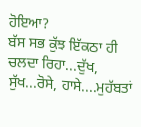ਹੋਇਆ?
ਬੱਸ ਸਭ ਕੁੱਝ ਇੱਕਠਾ ਹੀ ਚਲਦਾ ਰਿਹਾ...ਦੁੱਖ, ਸੁੱਖ...ਰੋਸੇ, ਹਾਸੇ....ਮੁਹੱਬਤਾਂ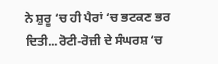ਨੇ ਸ਼ੁਰੂ ‘ਚ ਹੀ ਪੈਰਾਂ ‘ਚ ਭਟਕਣ ਭਰ ਦਿਤੀ...ਰੋਟੀ-ਰੋਜ਼ੀ ਦੇ ਸੰਘਰਸ਼ ‘ਚ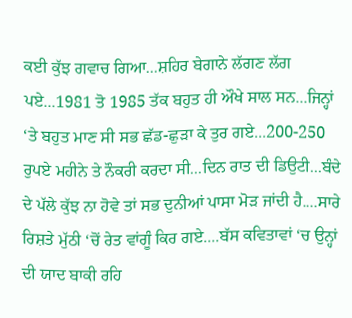ਕਈ ਕੁੱਝ ਗਵਾਚ ਗਿਆ...ਸ਼ਹਿਰ ਬੇਗਾਨੇ ਲੱਗਣ ਲੱਗ ਪਏ...1981 ਤੋ 1985 ਤੱਕ ਬਹੁਤ ਹੀ ਔਖੇ ਸਾਲ ਸਨ...ਜਿਨ੍ਹਾਂ ‘ਤੇ ਬਹੁਤ ਮਾਣ ਸੀ ਸਭ ਛੱਡ-ਛੁੜਾ ਕੇ ਤੁਰ ਗਏ...200-250 ਰੁਪਏ ਮਹੀਨੇ ਤੇ ਨੌਕਰੀ ਕਰਦਾ ਸੀ...ਦਿਨ ਰਾਤ ਦੀ ਡਿਉਟੀ...ਬੰਦੇ ਦੇ ਪੱਲੇ ਕੁੱਝ ਨਾ ਹੋਵੇ ਤਾਂ ਸਭ ਦੁਨੀਆਂ ਪਾਸਾ ਮੋੜ ਜਾਂਦੀ ਹੈ....ਸਾਰੇ ਰਿਸ਼ਤੇ ਮੁੱਠੀ ‘ਚੋਂ ਰੇਤ ਵਾਂਗੂੰ ਕਿਰ ਗਏ....ਬੱਸ ਕਵਿਤਾਵਾਂ ‘ਚ ਉਨ੍ਹਾਂ ਦੀ ਯਾਦ ਬਾਕੀ ਰਹਿ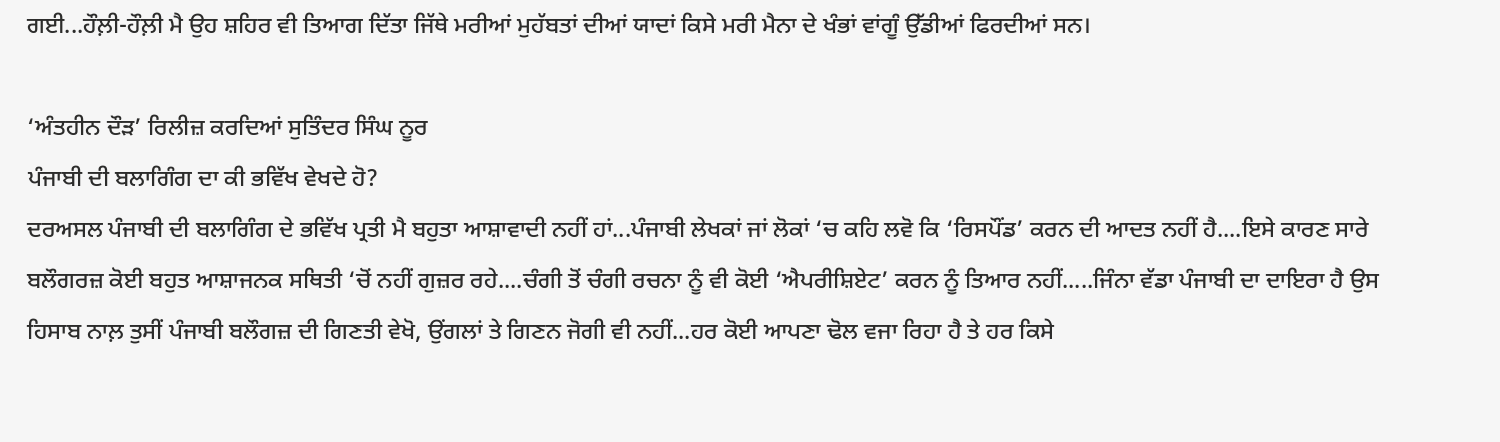ਗਈ...ਹੌਲ਼ੀ-ਹੌਲ਼ੀ ਮੈ ਉਹ ਸ਼ਹਿਰ ਵੀ ਤਿਆਗ ਦਿੱਤਾ ਜਿੱਥੇ ਮਰੀਆਂ ਮੁਹੱਬਤਾਂ ਦੀਆਂ ਯਾਦਾਂ ਕਿਸੇ ਮਰੀ ਮੈਨਾ ਦੇ ਖੰਭਾਂ ਵਾਂਗੂੰ ਉੱਡੀਆਂ ਫਿਰਦੀਆਂ ਸਨ।

‘ਅੰਤਹੀਨ ਦੌੜ’ ਰਿਲੀਜ਼ ਕਰਦਿਆਂ ਸੁਤਿੰਦਰ ਸਿੰਘ ਨੂਰ
ਪੰਜਾਬੀ ਦੀ ਬਲਾਗਿੰਗ ਦਾ ਕੀ ਭਵਿੱਖ ਵੇਖਦੇ ਹੋ?
ਦਰਅਸਲ ਪੰਜਾਬੀ ਦੀ ਬਲਾਗਿੰਗ ਦੇ ਭਵਿੱਖ ਪ੍ਰਤੀ ਮੈ ਬਹੁਤਾ ਆਸ਼ਾਵਾਦੀ ਨਹੀਂ ਹਾਂ...ਪੰਜਾਬੀ ਲੇਖਕਾਂ ਜਾਂ ਲੋਕਾਂ ‘ਚ ਕਹਿ ਲਵੋ ਕਿ ‘ਰਿਸਪੌਂਡ’ ਕਰਨ ਦੀ ਆਦਤ ਨਹੀਂ ਹੈ....ਇਸੇ ਕਾਰਣ ਸਾਰੇ ਬਲੌਗਰਜ਼ ਕੋਈ ਬਹੁਤ ਆਸ਼ਾਜਨਕ ਸਥਿਤੀ ‘ਚੋਂ ਨਹੀਂ ਗੁਜ਼ਰ ਰਹੇ....ਚੰਗੀ ਤੋਂ ਚੰਗੀ ਰਚਨਾ ਨੂੰ ਵੀ ਕੋਈ ‘ਐਪਰੀਸ਼ਿਏਟ’ ਕਰਨ ਨੂੰ ਤਿਆਰ ਨਹੀਂ.....ਜਿੰਨਾ ਵੱਡਾ ਪੰਜਾਬੀ ਦਾ ਦਾਇਰਾ ਹੈ ਉਸ ਹਿਸਾਬ ਨਾਲ਼ ਤੁਸੀਂ ਪੰਜਾਬੀ ਬਲੌਗਜ਼ ਦੀ ਗਿਣਤੀ ਵੇਖੋ, ਉਂਗਲਾਂ ਤੇ ਗਿਣਨ ਜੋਗੀ ਵੀ ਨਹੀਂ...ਹਰ ਕੋਈ ਆਪਣਾ ਢੋਲ ਵਜਾ ਰਿਹਾ ਹੈ ਤੇ ਹਰ ਕਿਸੇ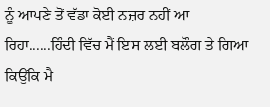ਨੂੰ ਆਪਣੇ ਤੋਂ ਵੱਡਾ ਕੋਈ ਨਜ਼ਰ ਨਹੀਂ ਆ ਰਿਹਾ......ਹਿੰਦੀ ਵਿੱਚ ਮੈਂ ਇਸ ਲਈ ਬਲੌਗ ਤੇ ਗਿਆ ਕਿਉਂਕਿ ਮੈ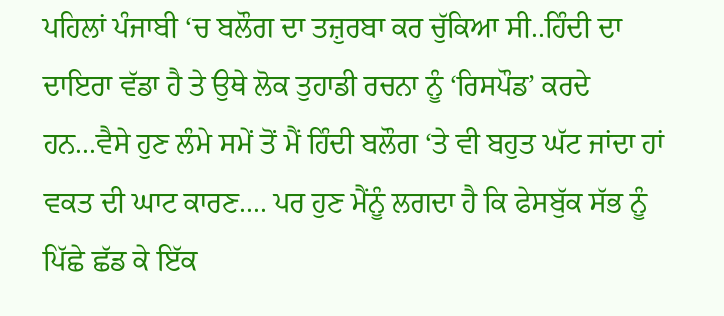ਪਹਿਲਾਂ ਪੰਜਾਬੀ ‘ਚ ਬਲੌਗ ਦਾ ਤਜ਼ੁਰਬਾ ਕਰ ਚੁੱਕਿਆ ਸੀ..ਹਿੰਦੀ ਦਾ ਦਾਇਰਾ ਵੱਡਾ ਹੈ ਤੇ ਉਥੇ ਲੋਕ ਤੁਹਾਡੀ ਰਚਨਾ ਨੂੰ ‘ਰਿਸਪੌਡ’ ਕਰਦੇ ਹਨ...ਵੈਸੇ ਹੁਣ ਲੰਮੇ ਸਮੇਂ ਤੋਂ ਮੈਂ ਹਿੰਦੀ ਬਲੌਗ ‘ਤੇ ਵੀ ਬਹੁਤ ਘੱਟ ਜਾਂਦਾ ਹਾਂ ਵਕਤ ਦੀ ਘਾਟ ਕਾਰਣ.... ਪਰ ਹੁਣ ਮੈਂਨੂੰ ਲਗਦਾ ਹੈ ਕਿ ਫੇਸਬੁੱਕ ਸੱਭ ਨੂੰ ਪਿੱਛੇ ਛੱਡ ਕੇ ਇੱਕ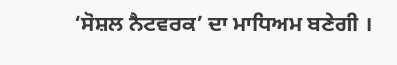‘ਸੋਸ਼ਲ ਨੈਟਵਰਕ’ ਦਾ ਮਾਧਿਅਮ ਬਣੇਗੀ ।